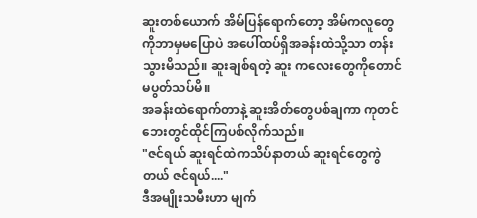ဆူးတစ်ယောက် အိမ်ပြန်ရောက်တော့ အိမ်ကလူတွေကိုဘာမှမပြောပဲ အပေါ်ထပ်ရှိအခန်းထဲသို့သာ တန်းသွားမိသည်။ ဆူးချစ်ရတဲ့ ဆူး ကလေးတွေကိုတောင် မပွတ်သပ်မိ။
အခန်းထဲရောက်တာနဲ့ ဆူးအိတ်တွေပစ်ချကာ ကုတင်ဘေးတွင်ထိုင်ကြပစ်လိုက်သည်။
"ဇင်ရယ် ဆူးရင်ထဲကသိပ်နာတယ် ဆူးရင်တွေကွဲတယ် ဇင်ရယ်...."
ဒီအမျိုးသမီးဟာ မျက်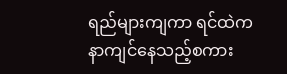ရည်များကျကာ ရင်ထဲက နာကျင်နေသည့်စကား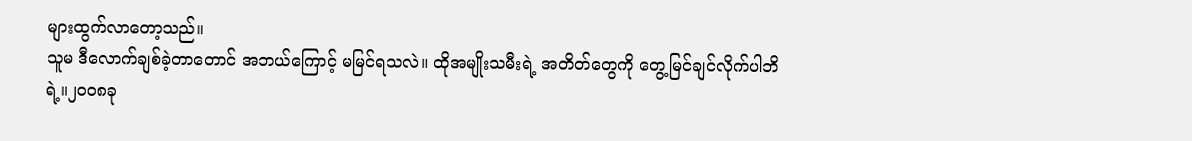များထွက်လာတော့သည်။
သူမ ဒီလောက်ချစ်ခဲ့တာတောင် အဘယ်ကြောင့် မမြင်ရသလဲ။ ထိုအမျိုးသမီးရဲ့ အတိတ်တွေကို တွေ့မြင်ချင်လိုက်ပါဘိရဲ့။၂၀၀၈ခု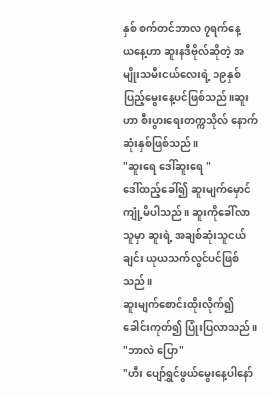နှစ် စက်တင်ဘာလ ၇ရက်နေ့
ယနေ့ဟာ ဆူးနဒီဗိုလ်ဆိုတဲ့ အမျိုးသမီးငယ်လေးရဲ့ ၁၉နှစ်ပြည့်မွေးနေ့ပင်ဖြစ်သည်။ဆူးဟာ စီးပွားရေးတက္ကသိုလ် နောက်ဆုံးနှစ်ဖြစ်သည်။
"ဆူးရေ ဒေါ်ဆူးရေ "
ဒေါ်ထည့်ခေါ်၍ ဆူးမျက်မှောင်ကျုံ့မိပါသည်။ ဆူးကိုခေါ်လာသူမှာ ဆူးရဲ့ အချစ်ဆုံးသူငယ်ချင်း ယုယသက်လွင်ပင်ဖြစ်သည်။
ဆူးမျက်စောင်းထိုးလိုက်၍ ခေါင်းကုတ်၍ ပြုံးပြလာသည်။
"ဘာလဲ ပြော"
"ဟီး ပျော်ရွှင်ဖွယ်မွေးနေ့ပါနော်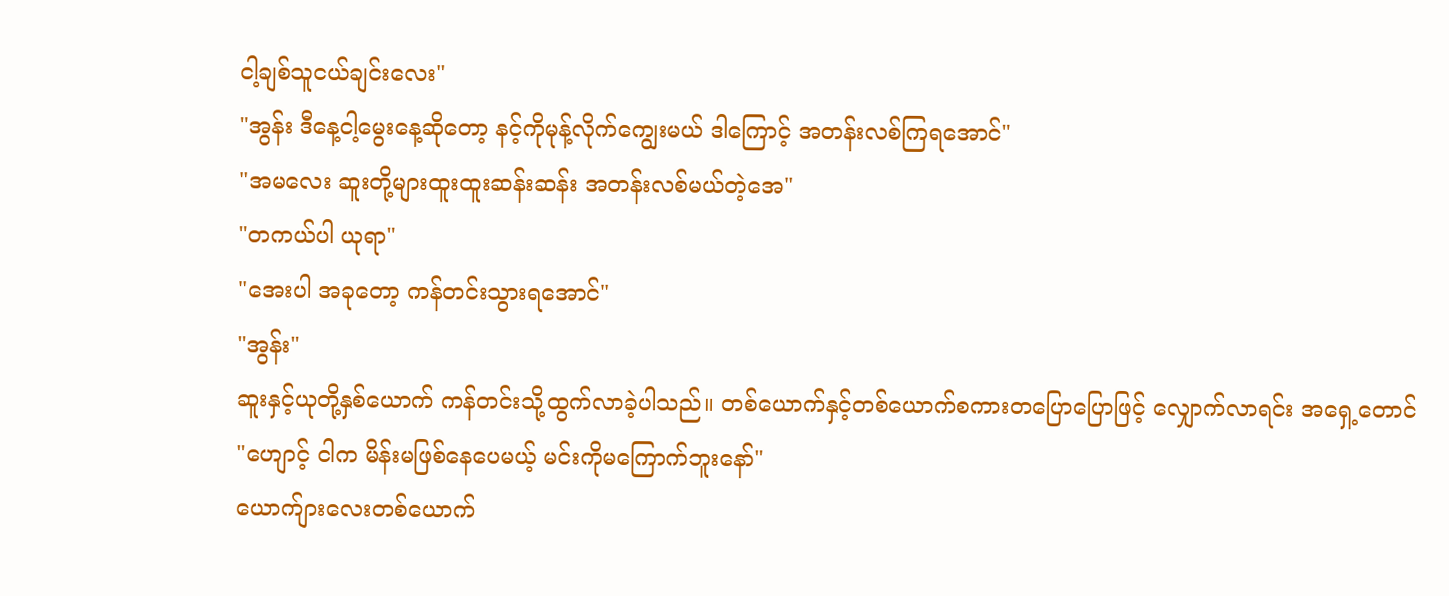ငါ့ချစ်သူငယ်ချင်းလေး"
"အွန်း ဒီနေ့ငါ့မွေးနေ့ဆိုတော့ နင့်ကိုမုန့်လိုက်ကျွေးမယ် ဒါကြောင့် အတန်းလစ်ကြရအောင်"
"အမလေး ဆူးတို့များထူးထူးဆန်းဆန်း အတန်းလစ်မယ်တဲ့အေ"
"တကယ်ပါ ယုရာ"
"အေးပါ အခုတော့ ကန်တင်းသွားရအောင်"
"အွန်း"
ဆူးနှင့်ယုတို့နှစ်ယောက် ကန်တင်းသို့ထွက်လာခဲ့ပါသည်။ တစ်ယောက်နှင့်တစ်ယောက်စကားတပြောပြောဖြင့် လျှောက်လာရင်း အရှေ့တောင်
"ဟျောင့် ငါက မိန်းမဖြစ်နေပေမယ့် မင်းကိုမကြောက်ဘူးနော်"
ယောက်ျားလေးတစ်ယောက်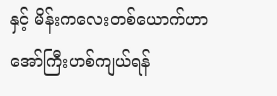နှင့် မိန်းကလေးတစ်ယောက်ဟာ အော်ကြီးဟစ်ကျယ်ရန်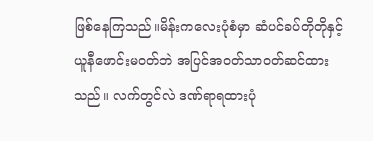ဖြစ်နေကြသည်။မိန်းကလေးပုံစံမှာ ဆံပင်ခပ်တိုတိုနှင့် ယူနီဖောင်းမ၀တ်ဘဲ အပြင်အ၀တ်သာ၀တ်ဆင်ထားသည်။ လက်တွင်လဲ ဒဏ်ရာရထားပုံ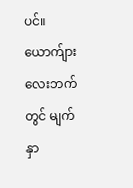ပင်။ ယောက်ျားလေးဘက်တွင် မျက်နှာ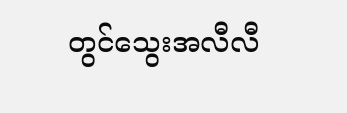တွင်သွေးအလီလီ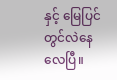နှင့် မြေပြင်တွင်လဲနေလေပြီ။